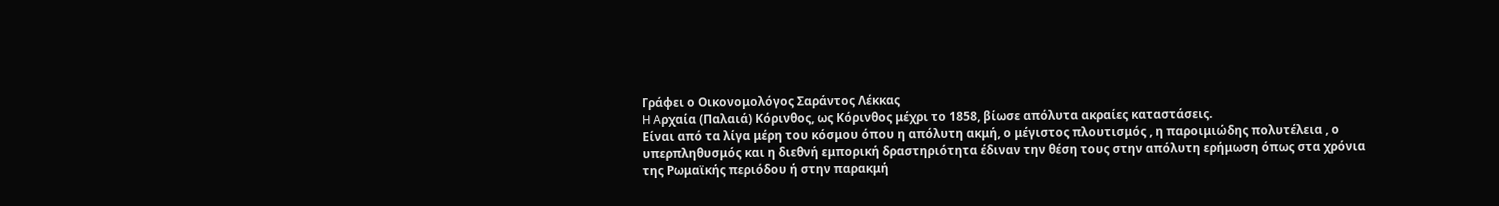Γράφει ο Οικονομολόγος Σαράντος Λέκκας
H Aρχαία (Παλαιά) Κόρινθος, ως Κόρινθος μέχρι το 1858, βίωσε απόλυτα ακραίες καταστάσεις.
Είναι από τα λίγα μέρη του κόσμου όπου η απόλυτη ακμή, ο μέγιστος πλουτισμός , η παροιμιώδης πολυτέλεια , ο υπερπληθυσμός και η διεθνή εμπορική δραστηριότητα έδιναν την θέση τους στην απόλυτη ερήμωση όπως στα χρόνια της Ρωμαϊκής περιόδου ή στην παρακμή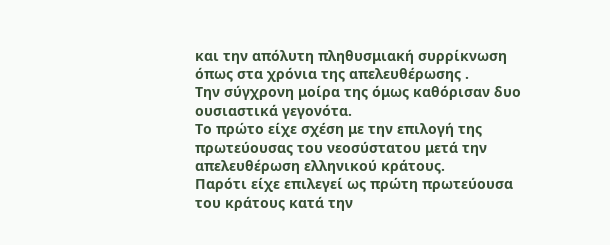και την απόλυτη πληθυσμιακή συρρίκνωση όπως στα χρόνια της απελευθέρωσης .
Την σύγχρονη μοίρα της όμως καθόρισαν δυο ουσιαστικά γεγονότα.
Το πρώτο είχε σχέση με την επιλογή της πρωτεύουσας του νεοσύστατου μετά την απελευθέρωση ελληνικού κράτους.
Παρότι είχε επιλεγεί ως πρώτη πρωτεύουσα του κράτους κατά την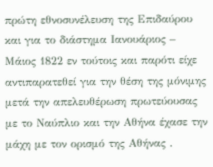πρώτη εθνοσυνέλευση της Επιδαύρου και για το διάστημα Ιανουάριος – Μάιος 1822 εν τούτοις και παρότι είχε αντιπαρατεθεί για την θέση της μόνιμης μετά την απελευθέρωση πρωτεύουσας με το Ναύπλιο και την Αθήνα έχασε την μάχη με τον ορισμό της Αθήνας .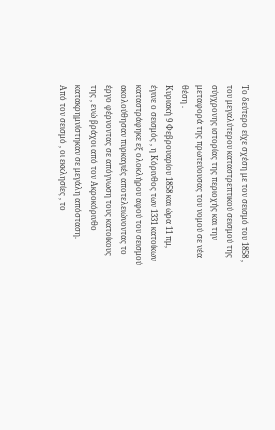Το δεύτερο είχε σχέση με τον σεισμό του 1858 , του μεγαλύτερου καταστρεπτικού σεισμού της σύγχρονης ιστορίας της περιοχής και την μεταφορά της πρωτεύουσας του νομού σε νέα θέση .
Κυριακή 9 Φεβρουαρίου 1858 και ώρα 11 πμ, έγινε ο σεισμός , η Κόρινθος των 1331 κατοίκων καταστράφηκε εξ ολοκλήρου αφού του σεισμού ακολούθησαν πυρκαγιές αποτελειώνοντας το έργο φέρνοντας σε απόγνωση τους κατοίκους της , ενώ βράχοι από τον Ακροκόρινθο κατακρημνίστηκαν σε μεγάλη απόσταση.
Από τον σεισμό , οι εκκλησίες , το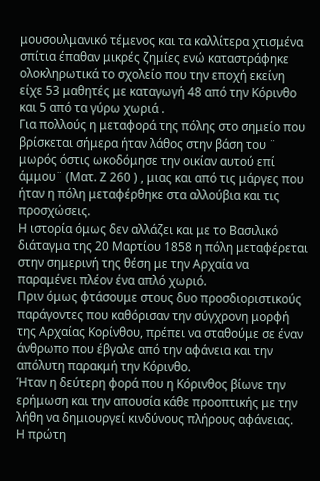μουσουλμανικό τέμενος και τα καλλίτερα χτισμένα σπίτια έπαθαν μικρές ζημίες ενώ καταστράφηκε ολοκληρωτικά το σχολείο που την εποχή εκείνη είχε 53 μαθητές με καταγωγή 48 από την Κόρινθο και 5 από τα γύρω χωριά .
Για πολλούς η μεταφορά της πόλης στο σημείο που βρίσκεται σήμερα ήταν λάθος στην βάση του ¨ μωρός όστις ωκοδόμησε την οικίαν αυτού επί άμμου¨ (Ματ. Ζ 260 ) , μιας και από τις μάργες που ήταν η πόλη μεταφέρθηκε στα αλλούβια και τις προσχώσεις.
Η ιστορία όμως δεν αλλάζει και με το Βασιλικό διάταγμα της 20 Μαρτίου 1858 η πόλη μεταφέρεται στην σημερινή της θέση με την Αρχαία να παραμένει πλέον ένα απλό χωριό.
Πριν όμως φτάσουμε στους δυο προσδιοριστικούς παράγοντες που καθόρισαν την σύγχρονη μορφή της Αρχαίας Κορίνθου, πρέπει να σταθούμε σε έναν άνθρωπο που έβγαλε από την αφάνεια και την απόλυτη παρακμή την Κόρινθο.
Ήταν η δεύτερη φορά που η Κόρινθος βίωνε την ερήμωση και την απουσία κάθε προοπτικής με την λήθη να δημιουργεί κινδύνους πλήρους αφάνειας.
Η πρώτη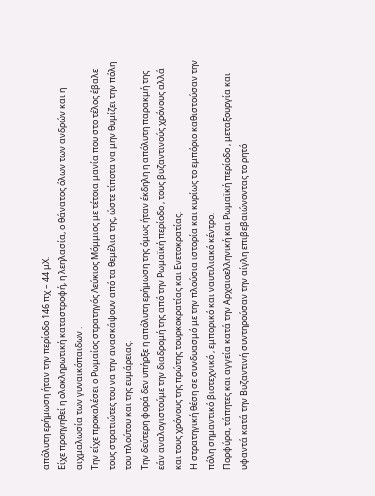απόλυτη ερήμωση ήταν την περίοδο 146 πχ – 44 μΧ.
Είχε προηγηθεί η ολοκληρωτική καταστροφή, η λεηλασία, ο θάνατος όλων των ανδρών και η αιχμαλωσία των γυναικόπαιδων .
Την είχε προκαλέσει ο Ρωμαίος στρατηγός Λεύκιος Μόμμιος με τέτοια μανία που στο τέλος έβαλε τους στρατιώτες του να την ανασκάψουν από τα θεμέλια της, ώστε τίποτα να μην θυμίζει την πόλη του πλούτου και της ευμάρειας.
Την δεύτερη φορά δεν υπήρξε η απόλυτη ερήμωση της όμως ήταν έκδηλη η απόλυτη παρακμή της εάν αναλογιστούμε την διαδρομή της από την Ρωμαϊκή περίοδο , τους βυζαντινούς χρόνους αλλά και τους χρόνους της πρώτης τουρκοκρατίας και Ενετοκρατίας.
Η στρατηγική θέση σε συνδυασμό με την πλούσια ιστορία και κυρίως το εμπόριο καθιστούσαν την πόλη σημαντικό βιοτεχνικό , εμπορικό και ναυτιλιακό κέντρο.
Πορφύρα, τάπητες και αγγεία κατά την Αρχαιοελληνική και Ρωμαϊκή περίοδο , μεταξουργία και υφαντά κατά την Βυζαντινή συντηρούσαν την αίγλη επιβεβαιώνοντας το ρητό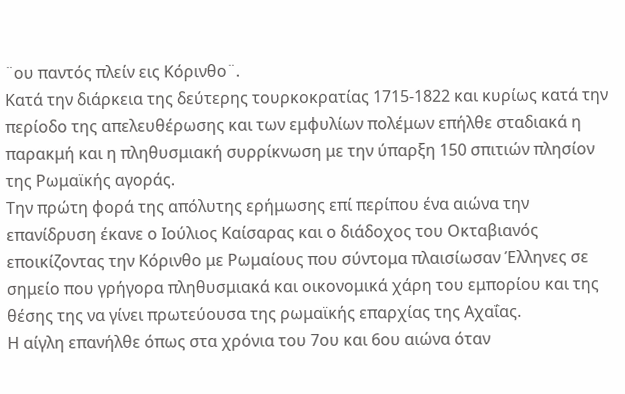¨ου παντός πλείν εις Κόρινθο¨.
Κατά την διάρκεια της δεύτερης τουρκοκρατίας 1715-1822 και κυρίως κατά την περίοδο της απελευθέρωσης και των εμφυλίων πολέμων επήλθε σταδιακά η παρακμή και η πληθυσμιακή συρρίκνωση με την ύπαρξη 150 σπιτιών πλησίον της Ρωμαϊκής αγοράς.
Την πρώτη φορά της απόλυτης ερήμωσης επί περίπου ένα αιώνα την επανίδρυση έκανε ο Ιούλιος Καίσαρας και ο διάδοχος του Οκταβιανός εποικίζοντας την Κόρινθο με Ρωμαίους που σύντομα πλαισίωσαν Έλληνες σε σημείο που γρήγορα πληθυσμιακά και οικονομικά χάρη του εμπορίου και της θέσης της να γίνει πρωτεύουσα της ρωμαϊκής επαρχίας της Αχαΐας.
Η αίγλη επανήλθε όπως στα χρόνια του 7ου και 6ου αιώνα όταν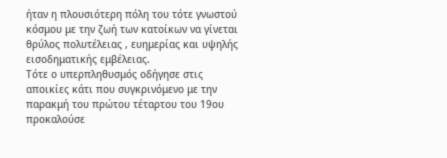ήταν η πλουσιότερη πόλη του τότε γνωστού κόσμου με την ζωή των κατοίκων να γίνεται θρύλος πολυτέλειας , ευημερίας και υψηλής εισοδηματικής εμβέλειας.
Τότε ο υπερπληθυσμός οδήγησε στις αποικίες κάτι που συγκρινόμενο με την παρακμή του πρώτου τέταρτου του 19ου προκαλούσε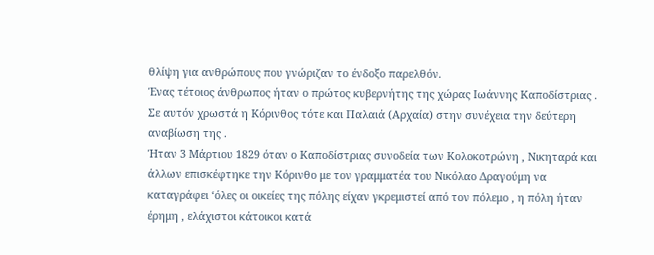θλίψη για ανθρώπους που γνώριζαν το ένδοξο παρελθόν.
Ένας τέτοιος άνθρωπος ήταν ο πρώτος κυβερνήτης της χώρας Ιωάννης Καποδίστριας .
Σε αυτόν χρωστά η Κόρινθος τότε και Παλαιά (Αρχαία) στην συνέχεια την δεύτερη αναβίωση της .
Ήταν 3 Μάρτιου 1829 όταν ο Καποδίστριας συνοδεία των Κολοκοτρώνη , Νικηταρά και άλλων επισκέφτηκε την Κόρινθο με τον γραμματέα του Νικόλαο Δραγούμη να καταγράφει ‘όλες οι οικείες της πόλης είχαν γκρεμιστεί από τον πόλεμο , η πόλη ήταν έρημη , ελάχιστοι κάτοικοι κατά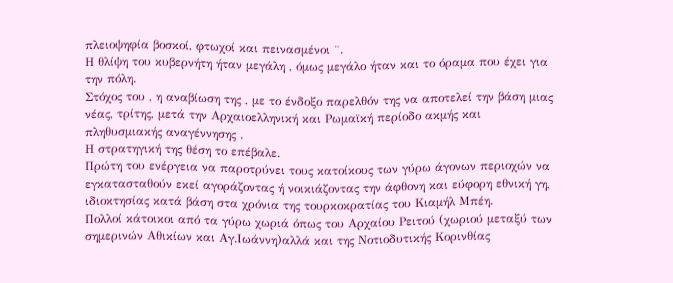πλειοψηφία βοσκοί, φτωχοί και πεινασμένοι ¨.
Η θλίψη του κυβερνήτη ήταν μεγάλη , όμως μεγάλο ήταν και το όραμα που έχει για την πόλη.
Στόχος του , η αναβίωση της , με το ένδοξο παρελθόν της να αποτελεί την βάση μιας νέας, τρίτης, μετά την Αρχαιοελληνική και Ρωμαϊκή περίοδο ακμής και πληθυσμιακής αναγέννησης .
Η στρατηγική της θέση το επέβαλε.
Πρώτη του ενέργεια να παροτρύνει τους κατοίκους των γύρω άγονων περιοχών να εγκατασταθούν εκεί αγοράζοντας ή νοικιάζοντας την άφθονη και εύφορη εθνική γη, ιδιοκτησίας κατά βάση στα χρόνια της τουρκοκρατίας του Κιαμήλ Μπέη.
Πολλοί κάτοικοι από τα γύρω χωριά όπως του Αρχαίου Ρειτού (χωριού μεταξύ των σημερινών Αθικίων και Αγ.Ιωάννη)αλλά και της Νοτιοδυτικής Κορινθίας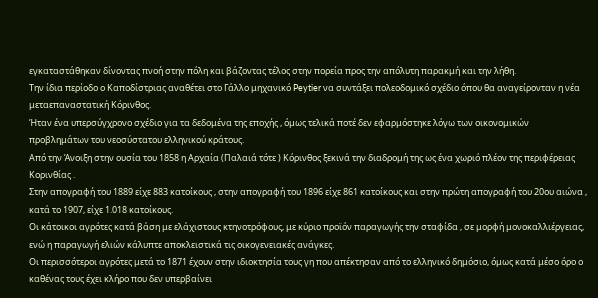εγκαταστάθηκαν δίνοντας πνοή στην πόλη και βάζοντας τέλος στην πορεία προς την απόλυτη παρακμή και την λήθη.
Την ίδια περίοδο ο Καποδίστριας αναθέτει στο Γάλλο μηχανικό Peytier να συντάξει πολεοδομικό σχέδιο όπου θα αναγείρονταν η νέα μεταεπαναστατική Κόρινθος.
Ήταν ένα υπερσύγχρονο σχέδιο για τα δεδομένα της εποχής , όμως τελικά ποτέ δεν εφαρμόστηκε λόγω των οικονομικών προβλημάτων του νεοσύστατου ελληνικού κράτους.
Από την Άνοιξη στην ουσία του 1858 η Αρχαία (Παλαιά τότε ) Κόρινθος ξεκινά την διαδρομή της ως ένα χωριό πλέον της περιφέρειας Κορινθίας .
Στην απογραφή του 1889 είχε 883 κατοίκους , στην απογραφή του 1896 είχε 861 κατοίκους και στην πρώτη απογραφή του 20ου αιώνα , κατά το 1907, είχε 1.018 κατοίκους.
Οι κάτοικοι αγρότες κατά βάση με ελάχιστους κτηνοτρόφους, με κύριο προϊόν παραγωγής την σταφίδα , σε μορφή μονοκαλλιέργειας, ενώ η παραγωγή ελιών κάλυπτε αποκλειστικά τις οικογενειακές ανάγκες.
Οι περισσότεροι αγρότες μετά το 1871 έχουν στην ιδιοκτησία τους γη που απέκτησαν από το ελληνικό δημόσιο, όμως κατά μέσο όρο ο καθένας τους έχει κλήρο που δεν υπερβαίνει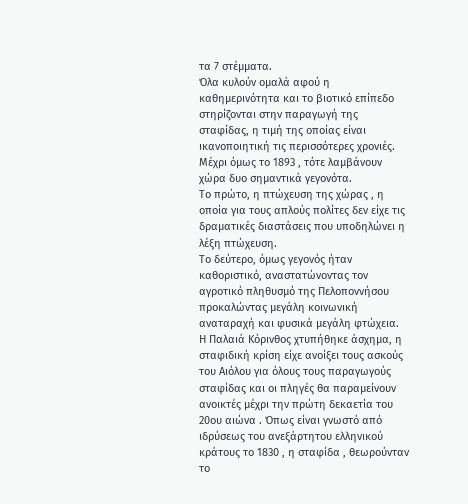τα 7 στέμματα.
Όλα κυλούν ομαλά αφού η καθημερινότητα και το βιοτικό επίπεδο στηρίζονται στην παραγωγή της σταφίδας, η τιμή της οποίας είναι ικανοποιητική τις περισσότερες χρονιές.
Μέχρι όμως το 1893 , τότε λαμβάνουν χώρα δυο σημαντικά γεγονότα.
Το πρώτο, η πτώχευση της χώρας , η οποία για τους απλούς πολίτες δεν είχε τις δραματικές διαστάσεις που υποδηλώνει η λέξη πτώχευση.
Το δεύτερο, όμως γεγονός ήταν καθοριστικό, αναστατώνοντας τον αγροτικό πληθυσμό της Πελοποννήσου προκαλώντας μεγάλη κοινωνική αναταραχή και φυσικά μεγάλη φτώχεια.
Η Παλαιά Κόρινθος χτυπήθηκε άσχημα, η σταφιδική κρίση είχε ανοίξει τους ασκούς του Αιόλου για όλους τους παραγωγούς σταφίδας και οι πληγές θα παραμείνουν ανοικτές μέχρι την πρώτη δεκαετία του 20ου αιώνα . Όπως είναι γνωστό από ιδρύσεως του ανεξάρτητου ελληνικού κράτους το 1830 , η σταφίδα , θεωρούνταν το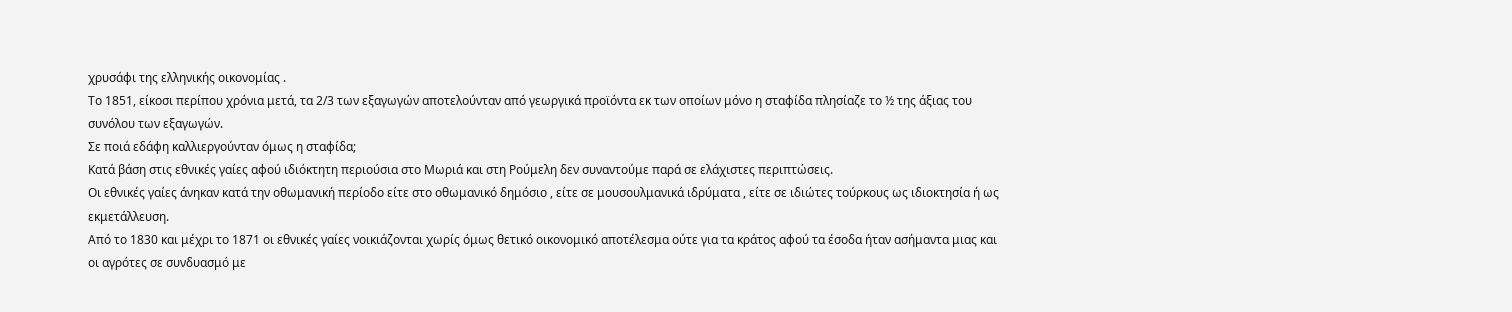χρυσάφι της ελληνικής οικονομίας .
Το 1851, είκοσι περίπου χρόνια μετά, τα 2/3 των εξαγωγών αποτελούνταν από γεωργικά προϊόντα εκ των οποίων μόνο η σταφίδα πλησίαζε το ½ της άξιας του συνόλου των εξαγωγών.
Σε ποιά εδάφη καλλιεργούνταν όμως η σταφίδα;
Κατά βάση στις εθνικές γαίες αφού ιδιόκτητη περιούσια στο Μωριά και στη Ρούμελη δεν συναντούμε παρά σε ελάχιστες περιπτώσεις.
Οι εθνικές γαίες άνηκαν κατά την οθωμανική περίοδο είτε στο οθωμανικό δημόσιο , είτε σε μουσουλμανικά ιδρύματα , είτε σε ιδιώτες τούρκους ως ιδιοκτησία ή ως εκμετάλλευση.
Από το 1830 και μέχρι το 1871 οι εθνικές γαίες νοικιάζονται χωρίς όμως θετικό οικονομικό αποτέλεσμα ούτε για τα κράτος αφού τα έσοδα ήταν ασήμαντα μιας και οι αγρότες σε συνδυασμό με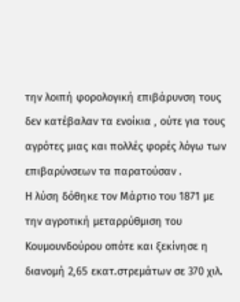την λοιπή φορολογική επιβάρυνση τους δεν κατέβαλαν τα ενοίκια , ούτε για τους αγρότες μιας και πολλές φορές λόγω των επιβαρύνσεων τα παρατούσαν .
Η λύση δόθηκε τον Μάρτιο του 1871 με την αγροτική μεταρρύθμιση του Κουμουνδούρου οπότε και ξεκίνησε η διανομή 2,65 εκατ.στρεμάτων σε 370 χιλ.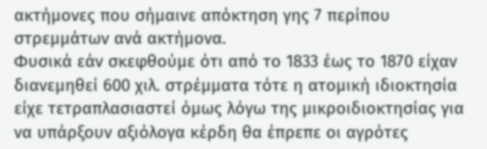ακτήμονες που σήμαινε απόκτηση γης 7 περίπου στρεμμάτων ανά ακτήμονα.
Φυσικά εάν σκεφθούμε ότι από το 1833 έως το 1870 είχαν διανεμηθεί 600 χιλ. στρέμματα τότε η ατομική ιδιοκτησία είχε τετραπλασιαστεί όμως λόγω της μικροιδιοκτησίας για να υπάρξουν αξιόλογα κέρδη θα έπρεπε οι αγρότες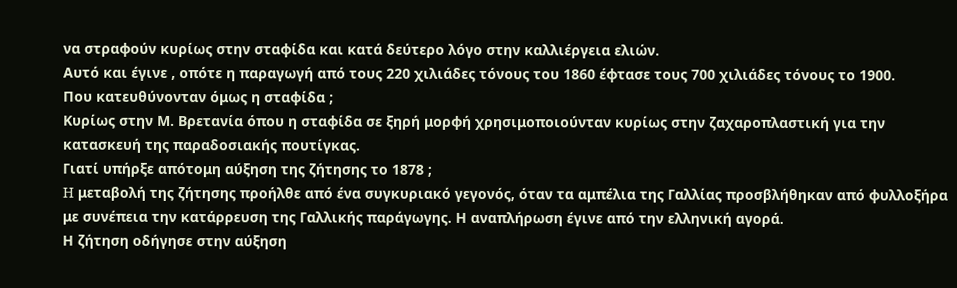να στραφούν κυρίως στην σταφίδα και κατά δεύτερο λόγο στην καλλιέργεια ελιών.
Αυτό και έγινε , οπότε η παραγωγή από τους 220 χιλιάδες τόνους του 1860 έφτασε τους 700 χιλιάδες τόνους το 1900.
Που κατευθύνονταν όμως η σταφίδα ;
Κυρίως στην Μ. Βρετανία όπου η σταφίδα σε ξηρή μορφή χρησιμοποιούνταν κυρίως στην ζαχαροπλαστική για την κατασκευή της παραδοσιακής πουτίγκας.
Γιατί υπήρξε απότομη αύξηση της ζήτησης το 1878 ;
H μεταβολή της ζήτησης προήλθε από ένα συγκυριακό γεγονός, όταν τα αμπέλια της Γαλλίας προσβλήθηκαν από φυλλοξήρα με συνέπεια την κατάρρευση της Γαλλικής παράγωγης. Η αναπλήρωση έγινε από την ελληνική αγορά.
Η ζήτηση οδήγησε στην αύξηση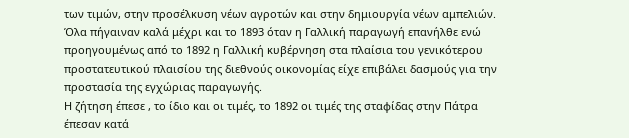των τιμών, στην προσέλκυση νέων αγροτών και στην δημιουργία νέων αμπελιών.
Όλα πήγαιναν καλά μέχρι και το 1893 όταν η Γαλλική παραγωγή επανήλθε ενώ προηγουμένως από το 1892 η Γαλλική κυβέρνηση στα πλαίσια του γενικότερου προστατευτικού πλαισίου της διεθνούς οικονομίας είχε επιβάλει δασμούς για την προστασία της εγχώριας παραγωγής.
Η ζήτηση έπεσε , το ίδιο και οι τιμές, το 1892 οι τιμές της σταφίδας στην Πάτρα έπεσαν κατά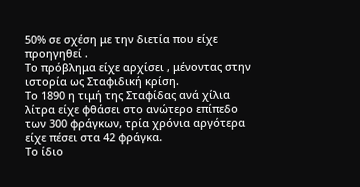50% σε σχέση με την διετία που είχε προηγηθεί .
Το πρόβλημα είχε αρχίσει , μένοντας στην ιστορία ως Σταφιδική κρίση.
Το 1890 η τιμή της Σταφίδας ανά χίλια λίτρα είχε φθάσει στο ανώτερο επίπεδο των 300 φράγκων, τρία χρόνια αργότερα είχε πέσει στα 42 φράγκα.
Το ίδιο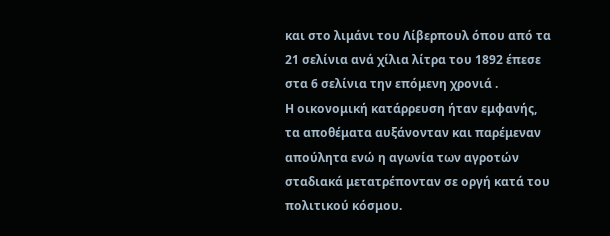και στο λιμάνι του Λίβερπουλ όπου από τα 21 σελίνια ανά χίλια λίτρα του 1892 έπεσε στα 6 σελίνια την επόμενη χρονιά .
Η οικονομική κατάρρευση ήταν εμφανής, τα αποθέματα αυξάνονταν και παρέμεναν απούλητα ενώ η αγωνία των αγροτών σταδιακά μετατρέπονταν σε οργή κατά του πολιτικού κόσμου.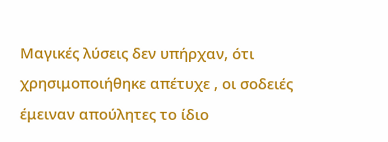Μαγικές λύσεις δεν υπήρχαν, ότι χρησιμοποιήθηκε απέτυχε , οι σοδειές έμειναν απούλητες το ίδιο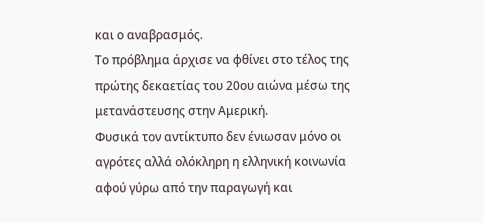και ο αναβρασμός.
Το πρόβλημα άρχισε να φθίνει στο τέλος της πρώτης δεκαετίας του 20ου αιώνα μέσω της μετανάστευσης στην Αμερική.
Φυσικά τον αντίκτυπο δεν ένιωσαν μόνο οι αγρότες αλλά ολόκληρη η ελληνική κοινωνία αφού γύρω από την παραγωγή και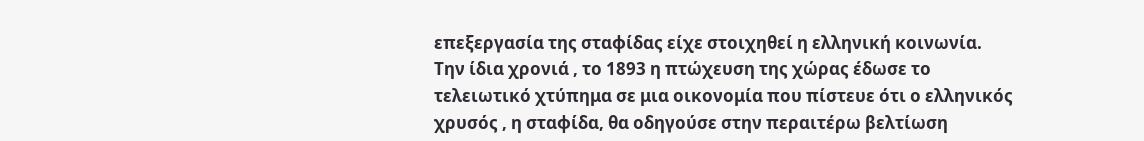επεξεργασία της σταφίδας είχε στοιχηθεί η ελληνική κοινωνία.
Την ίδια χρονιά , το 1893 η πτώχευση της χώρας έδωσε το τελειωτικό χτύπημα σε μια οικονομία που πίστευε ότι ο ελληνικός χρυσός , η σταφίδα, θα οδηγούσε στην περαιτέρω βελτίωση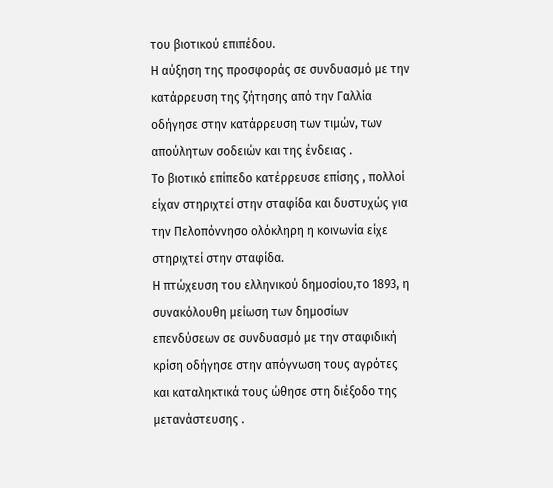του βιοτικού επιπέδου.
Η αύξηση της προσφοράς σε συνδυασμό με την κατάρρευση της ζήτησης από την Γαλλία οδήγησε στην κατάρρευση των τιμών, των απούλητων σοδειών και της ένδειας .
Το βιοτικό επίπεδο κατέρρευσε επίσης , πολλοί είχαν στηριχτεί στην σταφίδα και δυστυχώς για την Πελοπόννησο ολόκληρη η κοινωνία είχε στηριχτεί στην σταφίδα.
Η πτώχευση του ελληνικού δημοσίου,το 1893, η συνακόλουθη μείωση των δημοσίων επενδύσεων σε συνδυασμό με την σταφιδική κρίση οδήγησε στην απόγνωση τους αγρότες και καταληκτικά τους ώθησε στη διέξοδο της μετανάστευσης .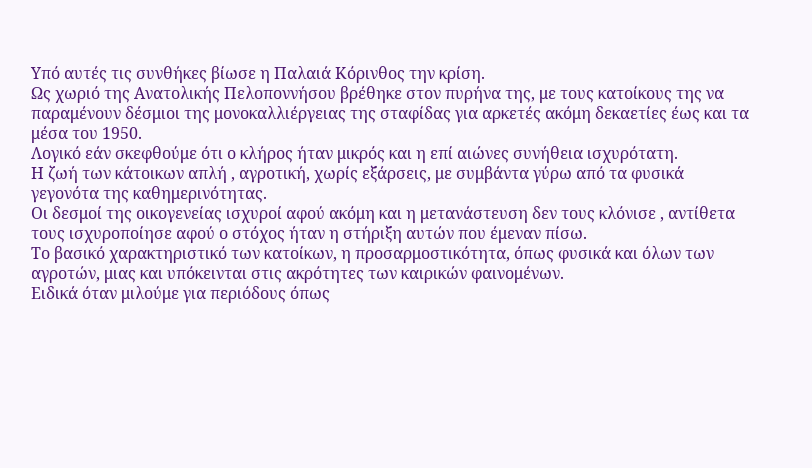Υπό αυτές τις συνθήκες βίωσε η Παλαιά Κόρινθος την κρίση.
Ως χωριό της Ανατολικής Πελοποννήσου βρέθηκε στον πυρήνα της, με τους κατοίκους της να παραμένουν δέσμιοι της μονοκαλλιέργειας της σταφίδας για αρκετές ακόμη δεκαετίες έως και τα μέσα του 1950.
Λογικό εάν σκεφθούμε ότι ο κλήρος ήταν μικρός και η επί αιώνες συνήθεια ισχυρότατη.
Η ζωή των κάτοικων απλή , αγροτική, χωρίς εξάρσεις, με συμβάντα γύρω από τα φυσικά γεγονότα της καθημερινότητας.
Οι δεσμοί της οικογενείας ισχυροί αφού ακόμη και η μετανάστευση δεν τους κλόνισε , αντίθετα τους ισχυροποίησε αφού ο στόχος ήταν η στήριξη αυτών που έμεναν πίσω.
Το βασικό χαρακτηριστικό των κατοίκων, η προσαρμοστικότητα, όπως φυσικά και όλων των αγροτών, μιας και υπόκεινται στις ακρότητες των καιρικών φαινομένων.
Ειδικά όταν μιλούμε για περιόδους όπως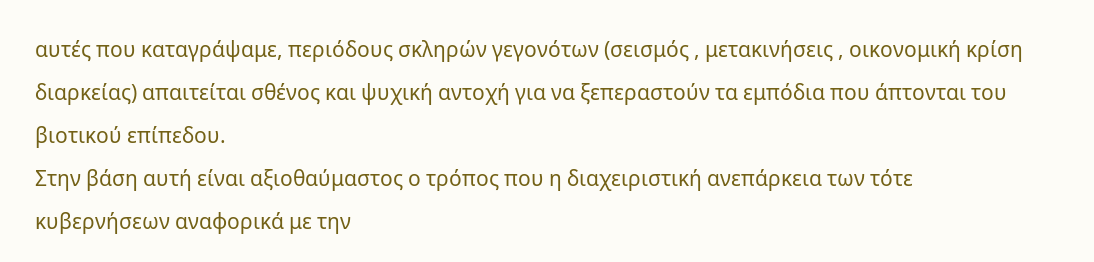αυτές που καταγράψαμε, περιόδους σκληρών γεγονότων (σεισμός , μετακινήσεις , οικονομική κρίση διαρκείας) απαιτείται σθένος και ψυχική αντοχή για να ξεπεραστούν τα εμπόδια που άπτονται του βιοτικού επίπεδου.
Στην βάση αυτή είναι αξιοθαύμαστος ο τρόπος που η διαχειριστική ανεπάρκεια των τότε κυβερνήσεων αναφορικά με την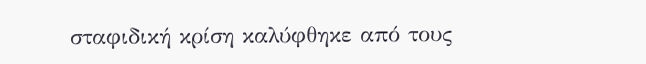σταφιδική κρίση καλύφθηκε από τους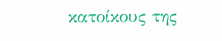κατοίκους της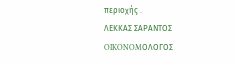περιοχής .
ΛΕΚΚΑΣ ΣΑΡΑΝΤΟΣ
OIKONOMΟΛΟΓΟΣ